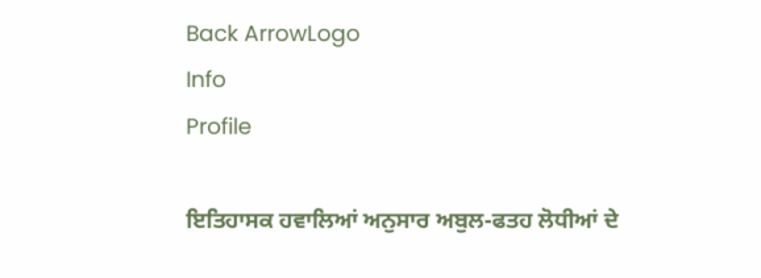Back ArrowLogo
Info
Profile

ਇਤਿਹਾਸਕ ਹਵਾਲਿਆਂ ਅਨੁਸਾਰ ਅਬੁਲ-ਫਤਹ ਲੋਧੀਆਂ ਦੇ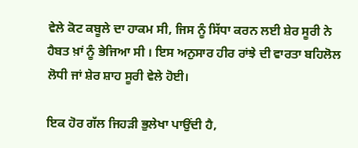ਵੇਲੇ ਕੋਟ ਕਬੂਲੇ ਦਾ ਹਾਕਮ ਸੀ, ਜਿਸ ਨੂੰ ਸਿੱਧਾ ਕਰਨ ਲਈ ਸ਼ੇਰ ਸੂਰੀ ਨੇ ਹੈਬਤ ਖ਼ਾਂ ਨੂੰ ਭੇਜਿਆ ਸੀ । ਇਸ ਅਨੁਸਾਰ ਹੀਰ ਰਾਂਝੇ ਦੀ ਵਾਰਤਾ ਬਹਿਲੋਲ ਲੋਧੀ ਜਾਂ ਸ਼ੇਰ ਸ਼ਾਹ ਸੂਰੀ ਵੇਲੇ ਹੋਈ।

ਇਕ ਹੋਰ ਗੱਲ ਜਿਹੜੀ ਭੁਲੇਖਾ ਪਾਉਂਦੀ ਹੈ,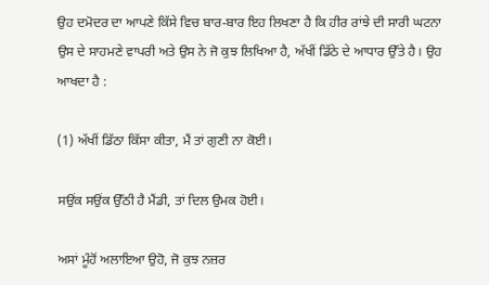ਉਹ ਦਮੋਦਰ ਦਾ ਆਪਣੇ ਕਿੱਸੇ ਵਿਚ ਬਾਰ-ਬਾਰ ਇਹ ਲਿਖਣਾ ਹੈ ਕਿ ਹੀਰ ਰਾਂਝੇ ਦੀ ਸਾਰੀ ਘਟਨਾ ਉਸ ਦੇ ਸਾਹਮਣੇ ਵਾਪਰੀ ਅਤੇ ਉਸ ਨੇ ਜੋ ਕੁਝ ਲਿਖਿਆ ਹੈ, ਅੱਖੀਂ ਡਿੱਠੇ ਦੇ ਆਧਾਰ ਉੱਤੇ ਹੈ। ਉਹ ਆਖਦਾ ਹੈ :

(1) ਅੱਖੀਂ ਡਿੱਠਾ ਕਿੱਸਾ ਕੀਤਾ, ਮੈਂ ਤਾਂ ਗੁਣੀ ਨਾ ਕੋਈ।

ਸਉਂਕ ਸਉਂਕ ਉੱਠੀ ਹੈ ਮੈਂਡੀ, ਤਾਂ ਦਿਲ ਉਮਕ ਹੋਈ।

ਅਸਾਂ ਮੂੰਹੋਂ ਅਲਾਇਆ ਉਹੋ, ਜੋ ਕੁਝ ਨਜ਼ਰ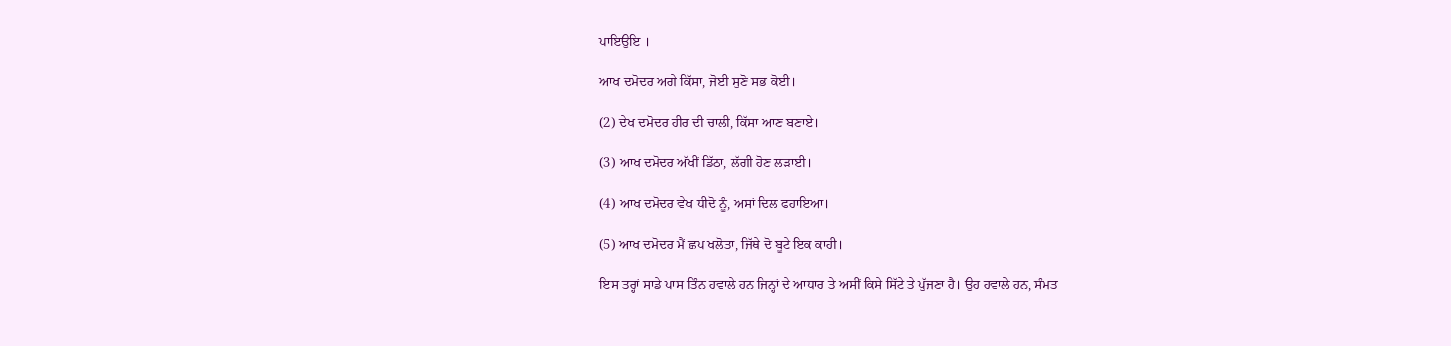ਪਾਇਉਇ ।

ਆਖ ਦਮੋਦਰ ਅਗੇ ਕਿੱਸਾ, ਜੋਈ ਸੁਣੋ ਸਭ ਕੋਈ।

(2) ਦੇਖ ਦਮੋਦਰ ਹੀਰ ਦੀ ਚਾਲੀ, ਕਿੱਸਾ ਆਣ ਬਣਾਏ।

(3) ਆਖ ਦਮੋਦਰ ਅੱਖੀਂ ਡਿੱਠਾ, ਲੱਗੀ ਹੋਣ ਲੜਾਈ।

(4) ਆਖ ਦਮੋਦਰ ਵੇਖ ਧੀਦੋ ਨੂੰ, ਅਸਾਂ ਦਿਲ ਫਹਾਇਆ।

(5) ਆਖ ਦਮੋਦਰ ਮੈਂ ਛਪ ਖਲੋਤਾ, ਜਿੱਥੇ ਦੋ ਬੂਟੇ ਇਕ ਕਾਹੀ।

ਇਸ ਤਰ੍ਹਾਂ ਸਾਡੇ ਪਾਸ ਤਿੰਨ ਹਵਾਲੇ ਹਨ ਜਿਨ੍ਹਾਂ ਦੇ ਆਧਾਰ ਤੇ ਅਸੀਂ ਕਿਸੇ ਸਿੱਟੇ ਤੇ ਪੁੱਜਣਾ ਹੈ। ਉਹ ਹਵਾਲੇ ਹਨ, ਸੰਮਤ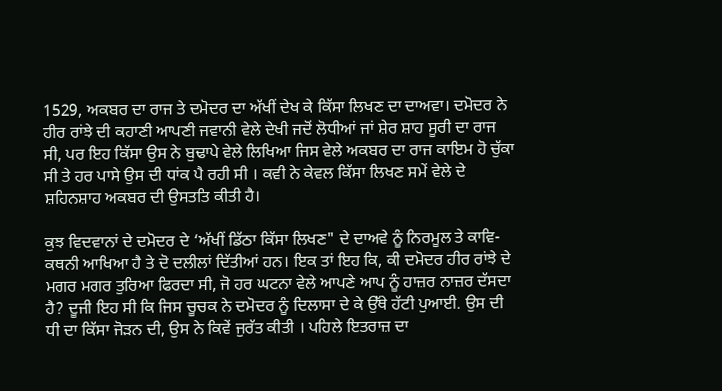1529, ਅਕਬਰ ਦਾ ਰਾਜ ਤੇ ਦਮੋਦਰ ਦਾ ਅੱਖੀਂ ਦੇਖ ਕੇ ਕਿੱਸਾ ਲਿਖਣ ਦਾ ਦਾਅਵਾ। ਦਮੋਦਰ ਨੇ ਹੀਰ ਰਾਂਝੇ ਦੀ ਕਹਾਣੀ ਆਪਣੀ ਜਵਾਨੀ ਵੇਲੇ ਦੇਖੀ ਜਦੋਂ ਲੋਧੀਆਂ ਜਾਂ ਸ਼ੇਰ ਸ਼ਾਹ ਸੂਰੀ ਦਾ ਰਾਜ ਸੀ, ਪਰ ਇਹ ਕਿੱਸਾ ਉਸ ਨੇ ਬੁਢਾਪੇ ਵੇਲੇ ਲਿਖਿਆ ਜਿਸ ਵੇਲੇ ਅਕਬਰ ਦਾ ਰਾਜ ਕਾਇਮ ਹੋ ਚੁੱਕਾ ਸੀ ਤੇ ਹਰ ਪਾਸੇ ਉਸ ਦੀ ਧਾਂਕ ਪੈ ਰਹੀ ਸੀ । ਕਵੀ ਨੇ ਕੇਵਲ ਕਿੱਸਾ ਲਿਖਣ ਸਮੇਂ ਵੇਲੇ ਦੇ ਸ਼ਹਿਨਸ਼ਾਹ ਅਕਬਰ ਦੀ ਉਸਤਤਿ ਕੀਤੀ ਹੈ।

ਕੁਝ ਵਿਦਵਾਨਾਂ ਦੇ ਦਮੋਦਰ ਦੇ ‘ਅੱਖੀਂ ਡਿੱਠਾ ਕਿੱਸਾ ਲਿਖਣ" ਦੇ ਦਾਅਵੇ ਨੂੰ ਨਿਰਮੂਲ ਤੇ ਕਾਵਿ- ਕਥਨੀ ਆਖਿਆ ਹੈ ਤੇ ਦੋ ਦਲੀਲਾਂ ਦਿੱਤੀਆਂ ਹਨ। ਇਕ ਤਾਂ ਇਹ ਕਿ, ਕੀ ਦਮੋਦਰ ਹੀਰ ਰਾਂਝੇ ਦੇ ਮਗਰ ਮਗਰ ਤੁਰਿਆ ਫਿਰਦਾ ਸੀ, ਜੋ ਹਰ ਘਟਨਾ ਵੇਲੇ ਆਪਣੇ ਆਪ ਨੂੰ ਹਾਜ਼ਰ ਨਾਜ਼ਰ ਦੱਸਦਾ ਹੈ? ਦੂਜੀ ਇਹ ਸੀ ਕਿ ਜਿਸ ਚੂਚਕ ਨੇ ਦਮੋਦਰ ਨੂੰ ਦਿਲਾਸਾ ਦੇ ਕੇ ਉੱਥੇ ਹੱਟੀ ਪੁਆਈ. ਉਸ ਦੀ ਧੀ ਦਾ ਕਿੱਸਾ ਜੋੜਨ ਦੀ, ਉਸ ਨੇ ਕਿਵੇਂ ਜੁਰੱਤ ਕੀਤੀ । ਪਹਿਲੇ ਇਤਰਾਜ਼ ਦਾ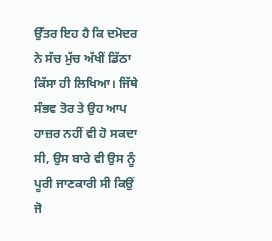ਉੱਤਰ ਇਹ ਹੈ ਕਿ ਦਮੋਦਰ ਨੇ ਸੱਚ ਮੁੱਚ ਅੱਖੀਂ ਡਿੱਠਾ ਕਿੱਸਾ ਹੀ ਲਿਖਿਆ। ਜਿੱਥੇ ਸੰਭਵ ਤੋਰ ਤੇ ਉਹ ਆਪ ਹਾਜ਼ਰ ਨਹੀਂ ਵੀ ਹੋ ਸਕਦਾ ਸੀ, ਉਸ ਬਾਰੇ ਵੀ ਉਸ ਨੂੰ ਪੂਰੀ ਜਾਣਕਾਰੀ ਸੀ ਕਿਉਂ ਜੋ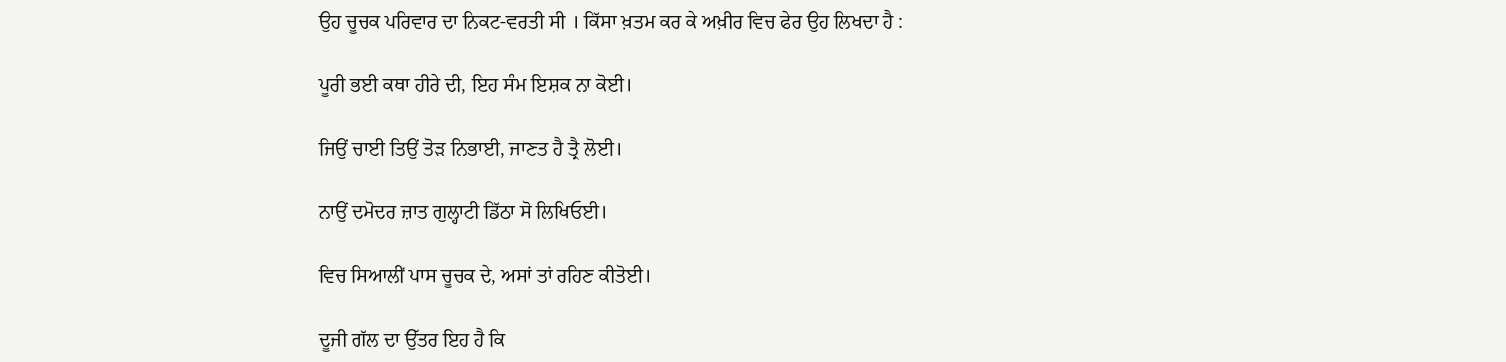ਉਹ ਚੂਚਕ ਪਰਿਵਾਰ ਦਾ ਨਿਕਟ-ਵਰਤੀ ਸੀ । ਕਿੱਸਾ ਖ਼ਤਮ ਕਰ ਕੇ ਅਖ਼ੀਰ ਵਿਚ ਫੇਰ ਉਹ ਲਿਖਦਾ ਹੈ :

ਪੂਰੀ ਭਈ ਕਥਾ ਹੀਰੇ ਦੀ, ਇਹ ਸੰਮ ਇਸ਼ਕ ਨਾ ਕੋਈ।

ਜਿਉਂ ਚਾਈ ਤਿਉਂ ਤੋੜ ਨਿਭਾਈ, ਜਾਣਤ ਹੈ ਤ੍ਰੈ ਲੋਈ।

ਨਾਉਂ ਦਮੋਦਰ ਜ਼ਾਤ ਗੁਲ੍ਹਾਟੀ ਡਿੱਠਾ ਸੋ ਲਿਖਿਓਈ।

ਵਿਚ ਸਿਆਲੀਂ ਪਾਸ ਚੂਚਕ ਦੇ, ਅਸਾਂ ਤਾਂ ਰਹਿਣ ਕੀਤੋਈ।

ਦੂਜੀ ਗੱਲ ਦਾ ਉੱਤਰ ਇਹ ਹੈ ਕਿ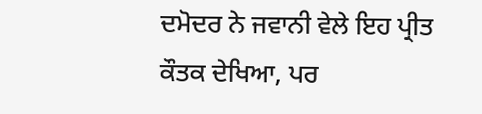ਦਮੋਦਰ ਨੇ ਜਵਾਨੀ ਵੇਲੇ ਇਹ ਪ੍ਰੀਤ ਕੌਤਕ ਦੇਖਿਆ, ਪਰ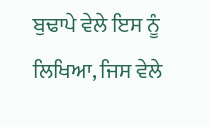ਬੁਢਾਪੇ ਵੇਲੇ ਇਸ ਨੂੰ ਲਿਖਿਆ, ਜਿਸ ਵੇਲੇ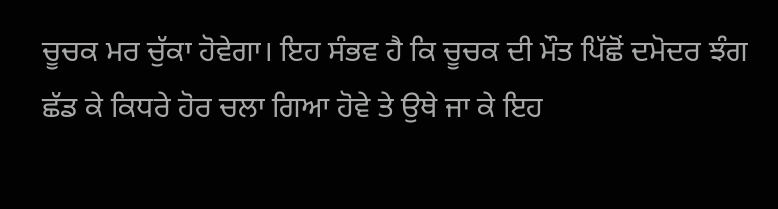ਚੂਚਕ ਮਰ ਚੁੱਕਾ ਹੋਵੇਗਾ। ਇਹ ਸੰਭਵ ਹੈ ਕਿ ਚੂਚਕ ਦੀ ਮੌਤ ਪਿੱਛੋਂ ਦਮੋਦਰ ਝੰਗ ਛੱਡ ਕੇ ਕਿਧਰੇ ਹੋਰ ਚਲਾ ਗਿਆ ਹੋਵੇ ਤੇ ਉਥੇ ਜਾ ਕੇ ਇਹ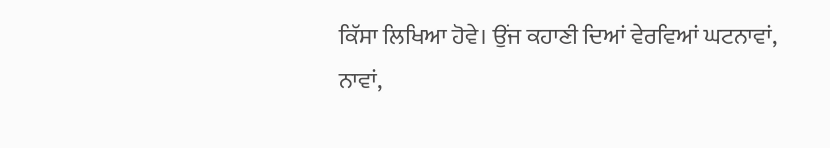ਕਿੱਸਾ ਲਿਖਿਆ ਹੋਵੇ। ਉਂਜ ਕਹਾਣੀ ਦਿਆਂ ਵੇਰਵਿਆਂ ਘਟਨਾਵਾਂ, ਨਾਵਾਂ,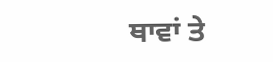ਥਾਵਾਂ ਤੇ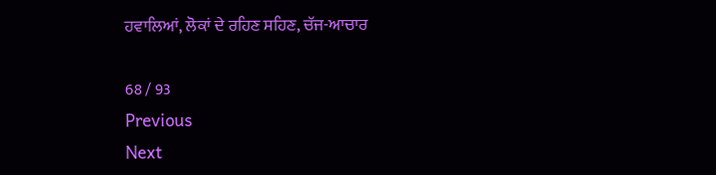ਹਵਾਲਿਆਂ, ਲੋਕਾਂ ਦੇ ਰਹਿਣ ਸਹਿਣ, ਚੱਜ-ਆਚਾਰ

68 / 93
Previous
Next